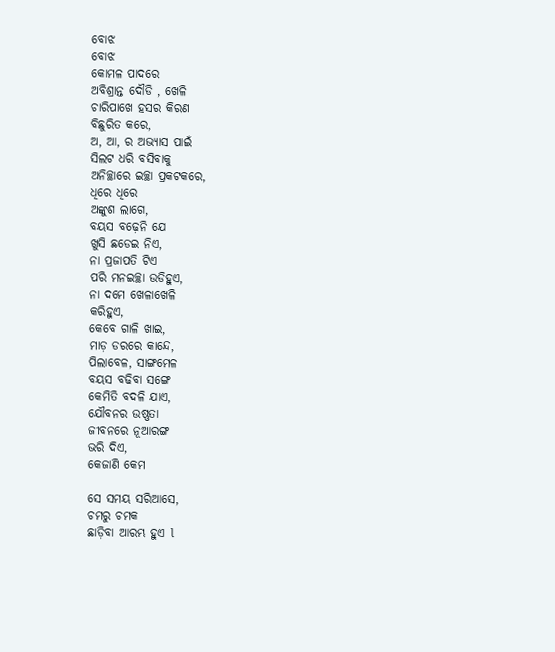ବୋଝ
ବୋଝ
କୋମଳ ପାଦରେ
ଅବିଶ୍ରାନ୍ତ ଦୌଡି , ଖେଳି
ଚାରିପାଖେ ହସର କିରଣ
ବିଛୁରିତ କରେ,
ଅ, ଆ, ର ଅଭ୍ୟାସ ପାଇଁ
ସିଲଟ ଧରି ବସିବାକୁ
ଅନିଚ୍ଛାରେ ଇଚ୍ଛା ପ୍ରକଟକରେ,
ଧିରେ ଧିରେ
ଅଙ୍କୁଶ ଲାଗେ,
ବୟସ ବଢ଼େନି ଯେ
ଖୁସି ଛଡେଇ ନିଏ,
ନା ପ୍ରଜାପତି ଟିଏ
ପରି ମନଇଚ୍ଛା ଉଡିହୁଏ,
ନା ଦମେ ଖେଳାଖେଳି
କରିହୁଏ,
କେବେ ଗାଳି ଖାଇ,
ମାଡ଼ ଡରରେ କାନ୍ଦେ,
ପିଲାବେଳ, ସାଙ୍ଗମେଳ
ବୟସ ବଢିବା ସଙ୍ଗେ
କେମିତି ବଦଳି ଯାଏ,
ଯୌବନର ଉଷ୍ଣତା
ଜୀବନରେ ନୂଆରଙ୍ଗ
ଭରି ଦିଏ,
କେଜାଣି କେମ

ସେ ସମୟ ସରିଆସେ,
ଚମରୁ ଚମକ
ଛାଡ଼ିବା ଆରମ୍ଭ ହୁଏ l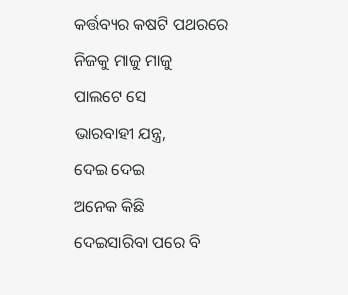କର୍ତ୍ତବ୍ୟର କଷଟି ପଥରରେ
ନିଜକୁ ମାଜୁ ମାଜୁ
ପାଲଟେ ସେ
ଭାରବାହୀ ଯନ୍ତ୍ର,
ଦେଇ ଦେଇ
ଅନେକ କିଛି
ଦେଇସାରିବା ପରେ ବି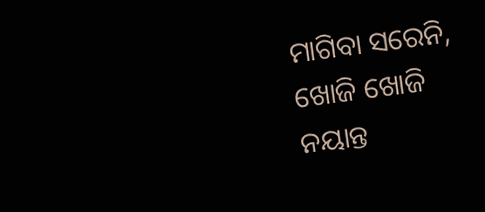ମାଗିବା ସରେନି,
ଖୋଜି ଖୋଜି
ନୟାନ୍ତ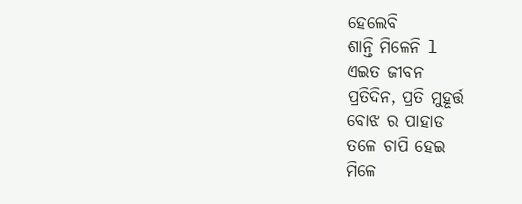ହେଲେବି
ଶାନ୍ତି ମିଳେନି l
ଏଇତ ଜୀବନ
ପ୍ରତିଦିନ, ପ୍ରତି ମୁହୂର୍ତ୍ତ
ବୋଝ ର ପାହାଡ
ତଳେ ଚାପି ହେଇ
ମିଳେ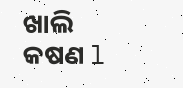ଖାଲି କଷଣ l